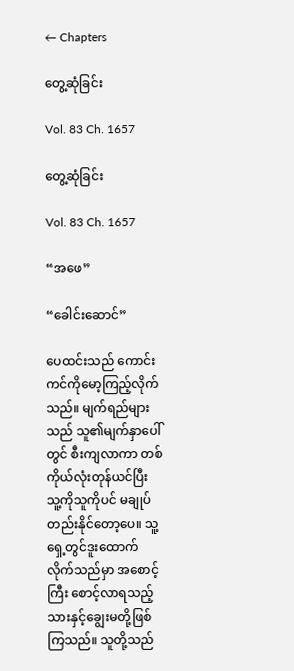← Chapters

တွေ့ဆုံခြင်း

Vol. 83 Ch. 1657

တွေ့ဆုံခြင်း

Vol. 83 Ch. 1657

“အဖေ”

“ခေါင်းဆောင်”

ပေထင်းသည် ကောင်းကင်ကိုမော့ကြည့်လိုက်သည်။ မျက်ရည်များသည် သူ၏မျက်နှာပေါ်တွင် စီးကျလာကာ တစ်ကိုယ်လုံးတုန်ယင်ပြီး သူ့ကိုသူကိုပင် မချုပ်တည်းနိုင်တော့ပေ။ သူ့ရှေ့တွင်ဒူးထောက်လိုက်သည်မှာ အစောင့်ကြီး စောင့်လာရသည့် သားနှင့်ချွေးမတို့ဖြစ်ကြသည်။ သူတို့သည်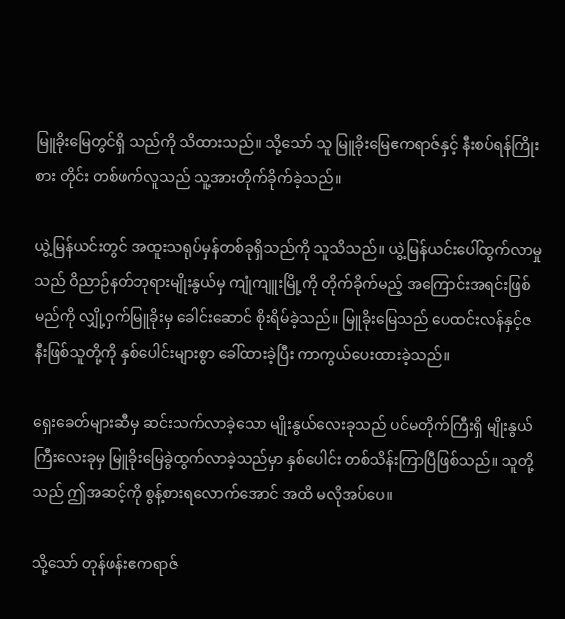မြူခိုးမြေတွင်ရှိ သည်ကို သိထားသည်။ သို့သော် သူ မြူခိုးမြေဧကရာဇ်နှင့် နီးစပ်ရန်ကြိုးစား တိုင်း တစ်ဖက်လူသည် သူ့အားတိုက်ခိုက်ခဲ့သည်။

ယွဲ့မြန်ယင်းတွင် အထူးသရုပ်မှန်တစ်ခုရှိသည်ကို သူသိသည်။ ယွဲ့မြန်ယင်းပေါ်ထွက်လာမှုသည် ဝိညာဉ်နတ်ဘုရားမျိုးနွယ်မှ ကျုံကျူးမြို့ကို တိုက်ခိုက်မည့် အကြောင်းအရင်းဖြစ်မည်ကို လျှို့ဝှက်မြူခိုးမှ ခေါင်းဆောင် စိုးရိမ်ခဲ့သည်။ မြူခိုးမြေသည် ပေထင်းလန်နှင့်ဇနီးဖြစ်သူတို့ကို နှစ်ပေါင်းများစွာ ခေါ်ထားခဲ့ပြီး ကာကွယ်ပေးထားခဲ့သည်။

ရှေးခေတ်များဆီမှ ဆင်းသက်လာခဲ့သော မျိုးနွယ်လေးခုသည် ပင်မတိုက်ကြီးရှိ မျိုးနွယ်ကြီးလေးခုမှ မြူခိုးမြေခွဲထွက်လာခဲ့သည်မှာ နှစ်ပေါင်း တစ်သိန်းကြာပြီဖြစ်သည်။ သူတို့သည် ဤအဆင့်ကို စွန့်စားရလောက်အောင် အထိ မလိုအပ်ပေ။

သို့သော် တုန်ဖန်းဧကရာဇ်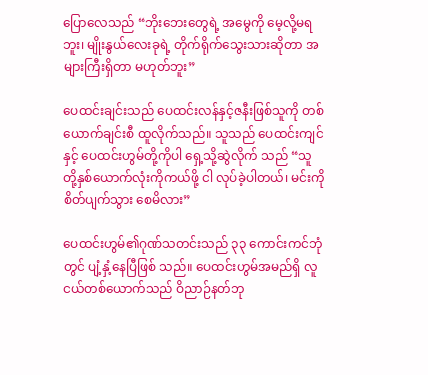ပြောလေသည် “ဘိုးဘေးတွေရဲ့ အမွေကို မေ့လို့မရဘူး၊ မျိုးနွယ်လေးခုရဲ့ တိုက်ရိုက်သွေးသားဆိုတာ အများကြီးရှိတာ မဟုတ်ဘူး”

ပေထင်းချင်းသည် ပေထင်းလန်နှင့်ဇနီးဖြစ်သူကို တစ်ယောက်ချင်းစီ ထူလိုက်သည်။ သူသည် ပေထင်းကျင်နှင့် ပေထင်းဟွမ်တို့ကိုပါ ရှေ့သို့ဆွဲလိုက် သည် “သူတို့နှစ်ယောက်လုံးကိုကယ်ဖို့ ငါ လုပ်ခဲ့ပါတယ်၊ မင်းကို စိတ်ပျက်သွား စေမိလား”

ပေထင်းဟွမ်၏ဂုဏ်သတင်းသည် ၃၃ ကောင်းကင်ဘုံတွင် ပျံ့နှံ့နေပြီဖြစ် သည်။ ပေထင်းဟွမ်အမည်ရှိ လူငယ်တစ်ယောက်သည် ဝိညာဉ်နတ်ဘု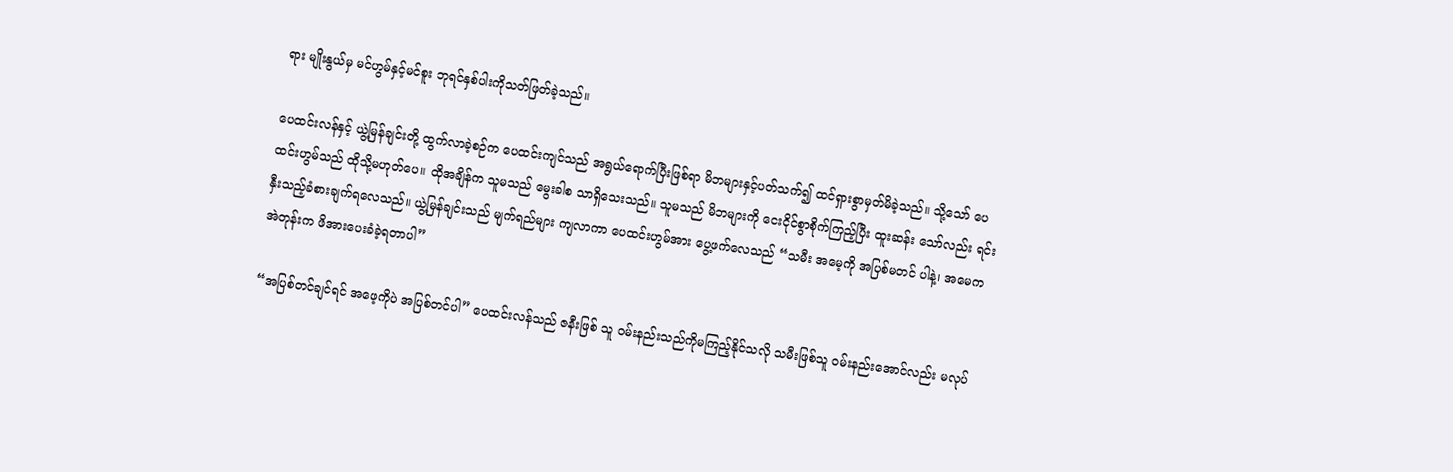ရား မျိုးနွယ်မှ မင်ဟွမ်နှင့်မင်စူး ဘုရင်နှစ်ပါးကိုသတ်ဖြတ်ခဲ့သည်။

ပေထင်းလန်နှင့် ယွဲ့မြန်ချင်းတို့ ထွက်လာခဲ့စဉ်က ပေထင်းကျင်သည် အရွယ်ရောက်ပြီးဖြစ်ရာ မိဘများနှင့်ပတ်သက်၍ ထင်ရှားစွာမှတ်မိခဲ့သည်။ သို့သော် ပေထင်းဟွမ်သည် ထိုသို့မဟုတ်ပေ။ ထိုအချိန်က သူမသည် မွေးခါစ သာရှိသေးသည်။ သူမသည် မိဘများကို ငေးငိုင်စွာစိုက်ကြည့်ပြီး ထူးဆန်း သော်လည်း ရင်းနှီးသည့်ခံစားချက်ရလေသည်။ ယွဲ့မြန်ချင်းသည် မျက်ရည်များ ကျလာကာ ပေထင်းဟွမ်အား ပွေ့ဖက်လေသည် “သမီး အမေ့ကို အပြစ်မတင် ပါနဲ့၊ အမေက အဲတုန်းက ဖိအားပေးခံခဲ့ရတာပါ”

“အပြစ်တင်ချင်ရင် အဖေ့ကိုပဲ အပြစ်တင်ပါ” ပေထင်းလန်သည် ဇနီးဖြစ် သူ ဝမ်းနည်းသည်ကိုမကြည့်နိုင်သလို သမီးဖြစ်သူ ဝမ်းနည်းအောင်လည်း မလုပ်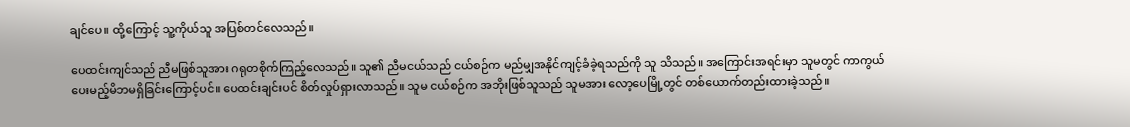ချင်ပေ။ ထို့ကြောင့် သူ့ကိုယ်သူ အပြစ်တင်လေသည်။

ပေထင်းကျင်သည် ညီမဖြစ်သူအား ဂရုတစိုက်ကြည့်လေသည်။ သူ၏ ညီမငယ်သည် ငယ်စဉ်က မည်မျှအနိုင်ကျင့်ခံခဲ့ရသည်ကို သူ သိသည်။ အကြောင်းအရင်းမှာ သူမတွင် ကာကွယ်ပေးမည့်မိဘမရှိခြင်းကြောင့်ပင်။ ပေထင်းချင်းပင် စိတ်လှုပ်ရှားလာသည်။ သူမ ငယ်စဉ်က အဘိုးဖြစ်သူသည် သူမအား လော့ပေမြို့တွင် တစ်ယောက်တည်းထားခဲ့သည်။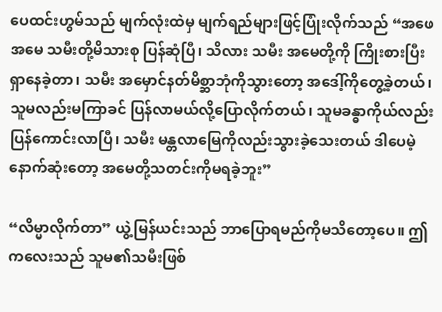ပေထင်းဟွမ်သည် မျက်လုံးထဲမှ မျက်ရည်များဖြင့်ပြုံးလိုက်သည် “အဖေ အမေ သမီးတို့မိသားစု ပြန်ဆုံပြီ၊ သိလား သမီး အမေတို့ကို ကြိုးစားပြီး ရှာနေခဲ့တာ၊ သမီး အမှောင်နတ်မိစ္ဆာဘုံကိုသွားတော့ အဒေါ့်ကိုတွေ့ခဲ့တယ်၊ သူမလည်းမကြာခင် ပြန်လာမယ်လို့ပြောလိုက်တယ်၊ သူမခန္ဓာကိုယ်လည်း ပြန်ကောင်းလာပြီ၊ သမီး မန္တလာမြေကိုလည်းသွားခဲ့သေးတယ် ဒါပေမဲ့ နောက်ဆုံးတော့ အမေတို့သတင်းကိုမရခဲ့ဘူး”

“လိမ္မာလိုက်တာ” ယွဲ့မြန်ယင်းသည် ဘာပြောရမည်ကိုမသိတော့ပေ။ ဤကလေးသည် သူမ၏သမီးဖြစ်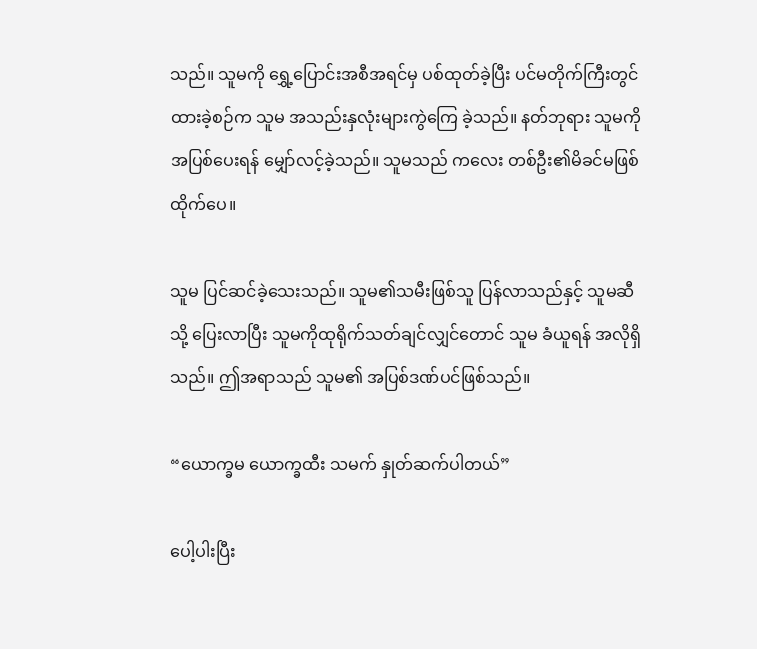သည်။ သူမကို ရွှေ့ပြောင်းအစီအရင်မှ ပစ်ထုတ်ခဲ့ပြီး ပင်မတိုက်ကြီးတွင် ထားခဲ့စဉ်က သူမ အသည်းနှလုံးများကွဲကြေ ခဲ့သည်။ နတ်ဘုရား သူမကို အပြစ်ပေးရန် မျှော်လင့်ခဲ့သည်။ သူမသည် ကလေး တစ်ဦး၏မိခင်မဖြစ်ထိုက်ပေ။

သူမ ပြင်ဆင်ခဲ့သေးသည်။ သူမ၏သမီးဖြစ်သူ ပြန်လာသည်နှင့် သူမဆီသို့ ပြေးလာပြီး သူမကိုထုရိုက်သတ်ချင်လျှင်တောင် သူမ ခံယူရန် အလိုရှိသည်။ ဤအရာသည် သူမ၏ အပြစ်ဒဏ်ပင်ဖြစ်သည်။

“ယောက္ခမ ယောက္ခထီး သမက် နှုတ်ဆက်ပါတယ်”

ပေါ့ပါးပြီး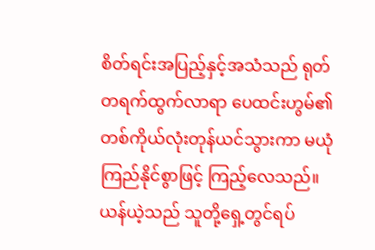စိတ်ရင်းအပြည့်နှင့်အသံသည် ရုတ်တရက်ထွက်လာရာ ပေထင်းဟွမ်၏တစ်ကိုယ်လုံးတုန်ယင်သွားကာ မယုံကြည်နိုင်စွာဖြင့် ကြည့်လေသည်။ ယန်ယဲ့သည် သူတို့ရှေ့တွင်ရပ်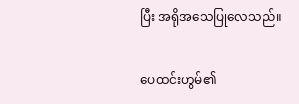ပြီး အရိုအသေပြုလေသည်။

ပေထင်းဟွမ်၏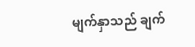မျက်နှာသည် ချက်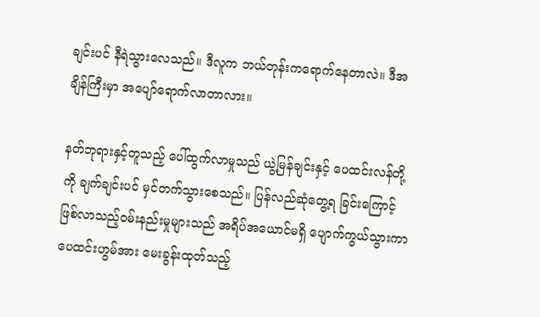ချင်းပင် နီရဲသွားလေသည်။ ဒီလူက ဘယ်တုန်းကရောက်နေတာလဲ။ ဒီအချိန်ကြီးမှာ အပျော်ရောက်လာတာလား။

နတ်ဘုရားနှင့်တူသည့် ပေါ်ထွက်လာမှုသည် ယွဲ့မြန်ချင်းနှင့် ပေထင်းလန်တို့ကို ချက်ချင်းပင် မှင်တက်သွားစေသည်။ ပြန်လည်ဆုံတွေ့ရ ခြင်းကြောင့် ဖြစ်လာသည့်ဝမ်းနည်းမှုများသည် အရိပ်အယောင်မရှိ ပျောက်ကွယ်သွားကာ ပေထင်းဟွမ်အား မေးခွန်းထုတ်သည့်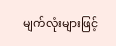မျက်လုံးများဖြင့်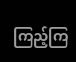ကြည့်ကြ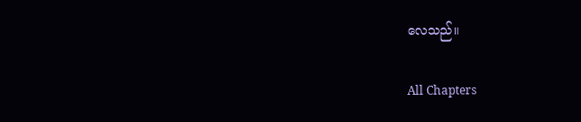လေသည်။

All Chapters